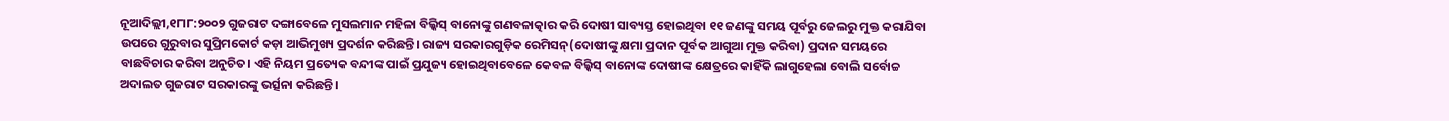ନୂଆଦିଲ୍ଲୀ,୧୮ା୮:୨୦୦୨ ଗୁଜରାଟ ଦଙ୍ଗାବେଳେ ମୁସଲମାନ ମହିଳା ବିଲ୍କିସ୍ ବାନୋଙ୍କୁ ଗଣବଳାତ୍କାର କରି ଦୋଷୀ ସାବ୍ୟସ୍ତ ହୋଇଥିବା ୧୧ ଜଣଙ୍କୁ ସମୟ ପୂର୍ବରୁ ଜେଲରୁ ମୁକ୍ତ କରାଯିବା ଉପରେ ଗୁରୁବାର ସୁପ୍ରିମକୋର୍ଟ କଡ଼ା ଆଭିମୁଖ୍ୟ ପ୍ରଦର୍ଶନ କରିଛନ୍ତି। ରାଜ୍ୟ ସରକାରଗୁଡ଼ିକ ରେମିସନ୍(ଦୋଷୀଙ୍କୁ କ୍ଷମା ପ୍ରଦାନ ପୂର୍ବକ ଆଗୁଆ ମୁକ୍ତ କରିବା) ପ୍ରଦାନ ସମୟରେ ବାଛବିଚାର କରିବା ଅନୁଚିତ। ଏହି ନିୟମ ପ୍ରତ୍ୟେକ ବନ୍ଦୀଙ୍କ ପାଇଁ ପ୍ରଯୁଜ୍ୟ ହୋଇଥିବାବେଳେ କେବଳ ବିଲ୍କିସ୍ ବାନୋଙ୍କ ଦୋଷୀଙ୍କ କ୍ଷେତ୍ରରେ କାହିଁକି ଲାଗୁହେଲା ବୋଲି ସର୍ବୋଚ୍ଚ ଅଦାଲତ ଗୁଜରାଟ ସରକାରଙ୍କୁ ଭର୍ତ୍ସନା କରିଛନ୍ତି।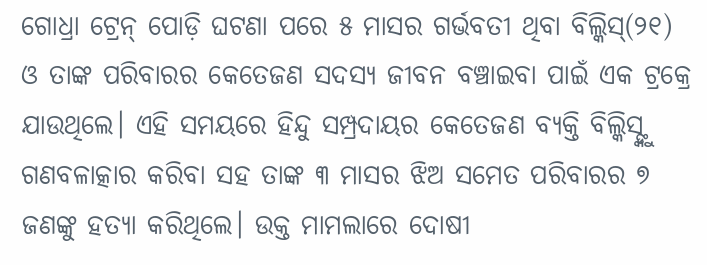ଗୋଧ୍ରା ଟ୍ରେନ୍ ପୋଡ଼ି ଘଟଣା ପରେ ୫ ମାସର ଗର୍ଭବତୀ ଥିବା ବିଲ୍କିସ୍(୨୧) ଓ ତାଙ୍କ ପରିବାରର କେତେଜଣ ସଦସ୍ୟ ଜୀବନ ବଞ୍ଚାଇବା ପାଇଁ ଏକ ଟ୍ରକ୍ରେ ଯାଉଥିଲେ। ଏହି ସମୟରେ ହିନ୍ଦୁ ସମ୍ପ୍ରଦାୟର କେତେଜଣ ବ୍ୟକ୍ତି ବିଲ୍କିସ୍ଙ୍କୁ ଗଣବଳାତ୍କାର କରିବା ସହ ତାଙ୍କ ୩ ମାସର ଝିଅ ସମେତ ପରିବାରର ୭ ଜଣଙ୍କୁ ହତ୍ୟା କରିଥିଲେ। ଉକ୍ତ ମାମଲାରେ ଦୋଷୀ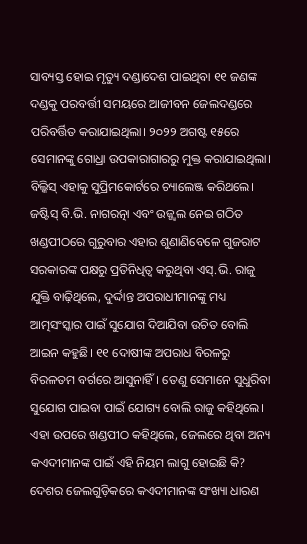ସାବ୍ୟସ୍ତ ହୋଇ ମୃତ୍ୟୁ ଦଣ୍ଡାଦେଶ ପାଇଥିବା ୧୧ ଜଣଙ୍କ ଦଣ୍ଡକୁ ପରବର୍ତ୍ତୀ ସମୟରେ ଆଜୀବନ ଜେଲଦଣ୍ଡରେ ପରିବର୍ତ୍ତିତ କରାଯାଇଥିଲା। ୨୦୨୨ ଅଗଷ୍ଟ ୧୫ରେ ସେମାନଙ୍କୁ ଗୋଧ୍ରା ଉପକାରାଗାରରୁ ମୁକ୍ତ କରାଯାଇଥିଲା। ବିଲ୍କିସ୍ ଏହାକୁ ସୁପ୍ରିମକୋର୍ଟରେ ଚ୍ୟାଲେଞ୍ଜ କରିଥଲେ। ଜଷ୍ଟିସ୍ ବି.ଭି. ନାଗରତ୍ନା ଏବଂ ଉଜ୍ଜ୍ୱଲ ନେଇ ଗଠିତ ଖଣ୍ଡପୀଠରେ ଗୁରୁବାର ଏହାର ଶୁଣାଣିବେଳେ ଗୁଜରାଟ ସରକାରଙ୍କ ପକ୍ଷରୁ ପ୍ରତିନିଧିତ୍ୱ କରୁଥିବା ଏସ୍.ଭି. ରାଜୁ ଯୁକ୍ତି ବାଢ଼ିଥିଲେ, ଦୁର୍ଦ୍ଦାନ୍ତ ଅପରାଧୀମାନଙ୍କୁ ମଧ୍ୟ ଆତ୍ମସଂସ୍କାର ପାଇଁ ସୁଯୋଗ ଦିଆଯିବା ଉଚିତ ବୋଲି ଆଇନ କହୁଛି। ୧୧ ଦୋଷୀଙ୍କ ଅପରାଧ ବିରଳରୁ ବିରଳତମ ବର୍ଗରେ ଆସୁନାହିଁ। ତେଣୁ ସେମାନେ ସୁଧୁରିବା ସୁଯୋଗ ପାଇବା ପାଇଁ ଯୋଗ୍ୟ ବୋଲି ରାଜୁ କହିଥିଲେ। ଏହା ଉପରେ ଖଣ୍ଡପୀଠ କହିଥିଲେ, ଜେଲରେ ଥିବା ଅନ୍ୟ କଏଦୀମାନଙ୍କ ପାଇଁ ଏହି ନିୟମ ଲାଗୁ ହୋଇଛି କି? ଦେଶର ଜେଲଗୁଡ଼ିକରେ କଏଦୀମାନଙ୍କ ସଂଖ୍ୟା ଧାରଣ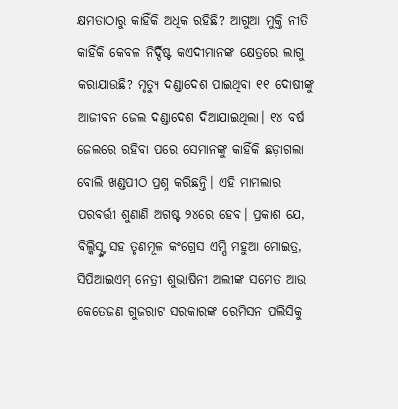କ୍ଷମତାଠାରୁ କାହିଁକି ଅଧିକ ରହିଛି? ଆଗୁଆ ମୁକ୍ତି ନୀତି କାହିଁକି କେବଳ ନିର୍ଦ୍ଦିଷ୍ଟ କଏଦୀମାନଙ୍କ କ୍ଷେତ୍ରରେ ଲାଗୁ କରାଯାଉଛି? ମୃତ୍ୟୁ ଦଣ୍ଡାଦେଶ ପାଇଥିବା ୧୧ ଦୋଷୀଙ୍କୁ ଆଜୀବନ ଜେଲ ଦଣ୍ଡାଦେଶ ଦିଆଯାଇଥିଲା। ୧୪ ବର୍ଷ ଜେଲରେ ରହିବା ପରେ ସେମାନଙ୍କୁ କାହିଁକି ଛଡ଼ାଗଲା ବୋଲି ଖଣ୍ଡପୀଠ ପ୍ରଶ୍ନ କରିଛନ୍ତି। ଏହି ମାମଲାର ପରବର୍ତ୍ତୀ ଶୁଣାଣି ଅଗଷ୍ଟ ୨୪ରେ ହେବ। ପ୍ରକାଶ ଯେ, ବିଲ୍କିସ୍ଙ୍କ ସହ ତୃଣମୂଳ କଂଗ୍ରେସ ଏମ୍ପି ମହୁଆ ମୋଇତ୍ର, ସିପିଆଇଏମ୍ ନେତ୍ରୀ ଶୁଭାଷିନୀ ଅଲୀଙ୍କ ସମେତ ଆଉ କେତେଜଣ ଗୁଜରାଟ ସରକାରଙ୍କ ରେମିସନ ପଲିସିକୁ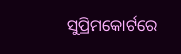ସୁପ୍ରିମକୋର୍ଟରେ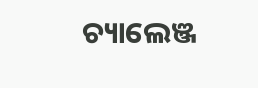ଚ୍ୟାଲେଞ୍ଜ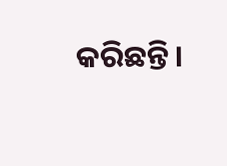କରିଛନ୍ତି।